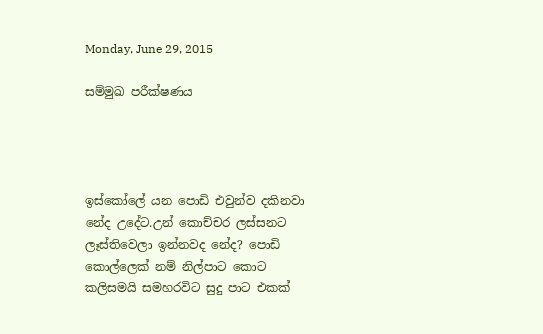Monday, June 29, 2015

සම්මුඛ පරීක්ෂණය




ඉස්කෝලේ යන පොඩි එවුන්ව දකිනවා නේද උදේට.උන් කොච්චර ලස්සනට ලෑස්තිවෙලා ඉන්නවද නේද? පොඩි කොල්ලෙක් නම් නිල්පාට කොට කලිසමයි සමහරවිට සුදු පාට එකක්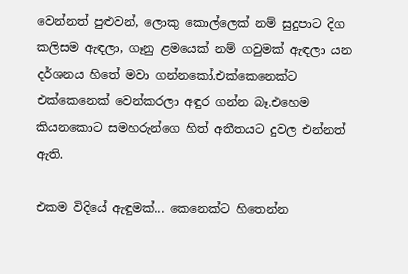වෙන්නත් පුළුවන්, ලොකු කොල්ලෙක් නම් සුදුපාට දිග කලිසම ඇඳලා, ගෑනු ළමයෙක් නම් ගවුමක් ඇඳලා යන දර්ශනය හිතේ මවා ගන්නකෝ.එක්කෙනෙක්ට එක්කෙනෙක් වෙන්කරලා අඳුර ගන්න බෑ.එහෙම කියනකොට සමහරුන්ගෙ හිත් අතීතයට දුවල එන්නත් ඇති.

එකම විදියේ ඇඳුමක්... කෙනෙක්ට හිතෙන්න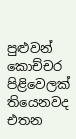පුළුවන් කොච්චර පිළිවෙලක් තියෙනවද එතන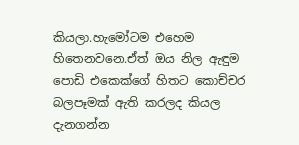කියලා.හැමෝටම එහෙම හිතෙනවනෙ.ඒත් ඔය නිල ඇඳුම පොඩි එකෙක්ගේ හිතට කොච්චර බලපෑමක් ඇති කරලද කියල දැනගන්න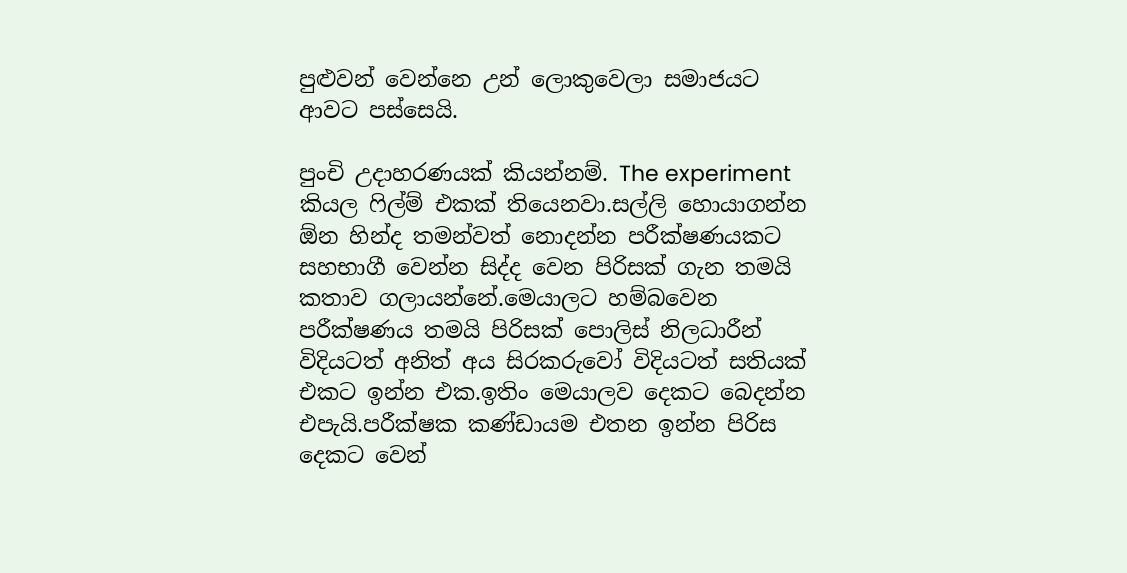පුළුවන් වෙන්නෙ උන් ලොකුවෙලා සමාජයට ආවට පස්සෙයි.

පුංචි උදාහරණයක් කියන්නම්. The experiment කියල ෆිල්ම් එකක් තියෙනවා.සල්ලි හොයාගන්න ඕන හින්ද තමන්වත් නොදන්න පරීක්ෂණයකට සහභාගී වෙන්න සිද්ද වෙන පිරිසක් ගැන තමයි කතාව ගලායන්නේ.මෙයාලට හම්බවෙන පරීක්ෂණය තමයි පිරිසක් පොලිස් නිලධාරීන් විදියටත් අනිත් අය සිරකරුවෝ විදියටත් සතියක් එකට ඉන්න එක.ඉතිං මෙයාලව දෙකට බෙදන්න එපැයි.පරීක්ෂක කණ්ඩායම එතන ඉන්න පිරිස දෙකට වෙන්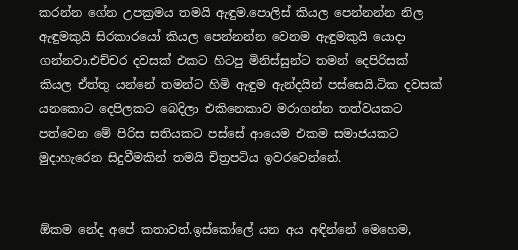කරන්න ගේන උපක්‍රමය තමයි ඇඳුම.පොලිස් කියල පෙන්නන්න නිල ඇඳුමකුයි සිරකාරයෝ කියල පෙන්නන්න වෙනම ඇඳුමකුයි යොදා ගන්නවා.එච්චර දවසක් එකට හිටපු මිනිස්සුන්ට තමන් දෙපිරිසක් කියල ඒත්තු යන්නේ තමන්ට හිමි ඇඳුම ඇන්දයින් පස්සෙයි.ටික දවසක් යනකොට දෙපිලකට බෙදිලා එකිනෙකාව මරාගන්න තත්වයකට පත්වෙන මේ පිරිස සතියකට පස්සේ ආයෙම එකම සමාජයකට මුදාහැරෙන සිදුවීමකින් තමයි චිත්‍රපටිය ඉවරවෙන්නේ.


ඕකම නේද අපේ කතාවත්.ඉස්කෝලේ යන අය අඳින්නේ මෙහෙම,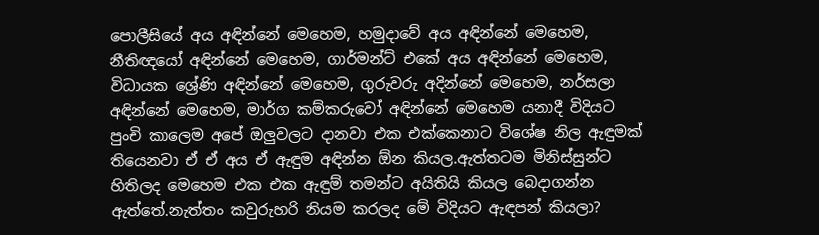පොලීසියේ අය අඳින්නේ මෙහෙම, හමුදාවේ අය අඳින්නේ මෙහෙම, නීතිඥයෝ අඳින්නේ මෙහෙම, ගාර්මන්ට් එකේ අය අඳින්නේ මෙහෙම, විධායක ශ්‍රේණි අඳින්නේ මෙහෙම, ගුරුවරු අදින්නේ මෙහෙම, නර්සලා අඳින්නේ මෙහෙම, මාර්ග කම්කරුවෝ අඳින්නේ මෙහෙම යනාදී විදියට පුංචි කාලෙම අපේ ඔලුවලට දානවා එක එක්කෙනාට විශේෂ නිල ඇඳුමක් තියෙනවා ඒ ඒ අය ඒ ඇඳුම අඳින්න ඕන කියල.ඇත්තටම මිනිස්සුන්ට හිතිලද මෙහෙම එක එක ඇඳුම් තමන්ට අයිතියි කියල බෙදාගන්න ඇත්තේ.නැත්තං කවුරුහරි නියම කරලද මේ විදියට ඇඳපන් කියලා?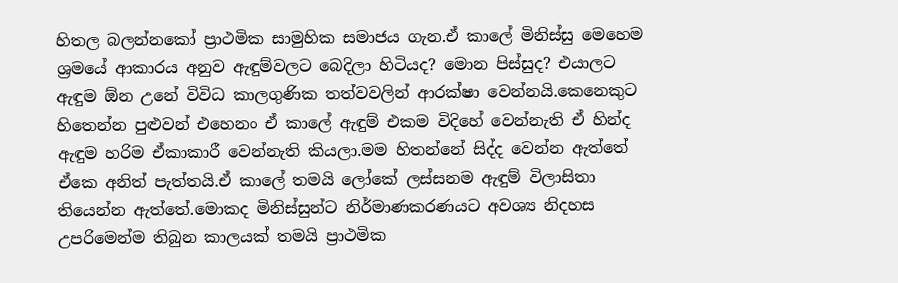හිතල බලන්නකෝ ප්‍රාථමික සාමුහික සමාජය ගැන.ඒ කාලේ මිනිස්සු මෙහෙම ශ්‍රමයේ ආකාරය අනුව ඇඳුම්වලට බෙදිලා හිටියද? මොන පිස්සුද? එයාලට ඇඳුම ඕන උනේ විවිධ කාලගුණික තත්වවලින් ආරක්ෂා වෙන්නයි.කෙනෙකුට හිතෙන්න පුළුවන් එහෙනං ඒ කාලේ ඇඳුම් එකම විදිහේ වෙන්නැති ඒ හින්ද ඇඳුම හරිම ඒකාකාරී වෙන්නැති කියලා.මම හිතන්නේ සිද්ද වෙන්න ඇත්තේ ඒකෙ අනිත් පැත්තයි.ඒ කාලේ තමයි ලෝකේ ලස්සනම ඇඳුම් විලාසිතා තියෙන්න ඇත්තේ.මොකද මිනිස්සුන්ට නිර්මාණකරණයට අවශ්‍ය නිදහස උපරිමෙන්ම තිබුන කාලයක් තමයි ප්‍රාථමික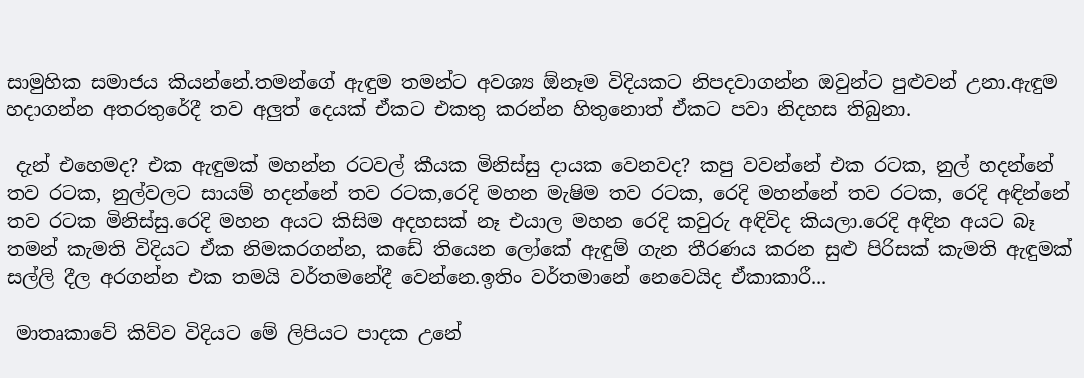සාමුහික සමාජය කියන්නේ.තමන්ගේ ඇඳුම තමන්ට අවශ්‍ය ඕනෑම විදියකට නිපදවාගන්න ඔවුන්ට පුළුවන් උනා.ඇඳුම හදාගන්න අතරතුරේදී තව අලුත් දෙයක් ඒකට එකතු කරන්න හිතුනොත් ඒකට පවා නිදහස තිබුනා.

 දැන් එහෙමද? එක ඇඳුමක් මහන්න රටවල් කීයක මිනිස්සු දායක වෙනවද? කපු වවන්නේ එක රටක, නුල් හදන්නේ තව රටක, නුල්වලට සායම් හදන්නේ තව රටක,රෙදි මහන මැෂිම තව රටක, රෙදි මහන්නේ තව රටක, රෙදි අඳින්නේ තව රටක මිනිස්සු.රෙදි මහන අයට කිසිම අදහසක් නෑ එයාල මහන රෙදි කවුරු අඳිවිද කියලා.රෙදි අඳින අයට බෑ තමන් කැමති විදියට ඒක නිමකරගන්න, කඩේ තියෙන ලෝකේ ඇඳුම් ගැන තීරණය කරන සුළු පිරිසක් කැමති ඇඳුමක් සල්ලි දීල අරගන්න එක තමයි වර්තමනේදී වෙන්නෙ.ඉතිං වර්තමානේ නෙවෙයිද ඒකාකාරී...

 මාතෘකාවේ කිව්ව විදියට මේ ලිපියට පාදක උනේ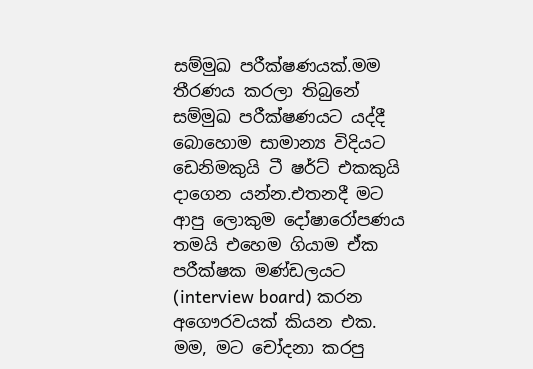සම්මුඛ පරීක්ෂණයක්.මම තීරණය කරලා තිබුනේ සම්මුඛ පරීක්ෂණයට යද්දී බොහොම සාමාන්‍ය විදියට ඩෙනිමකුයි ටී ෂර්ට් එකකුයි දාගෙන යන්න.එතනදී මට ආපු ලොකුම දෝෂාරෝපණය තමයි එහෙම ගියාම ඒක පරීක්ෂක මණ්ඩලයට (interview board) කරන අගෞරවයක් කියන එක. මම, මට චෝදනා කරපු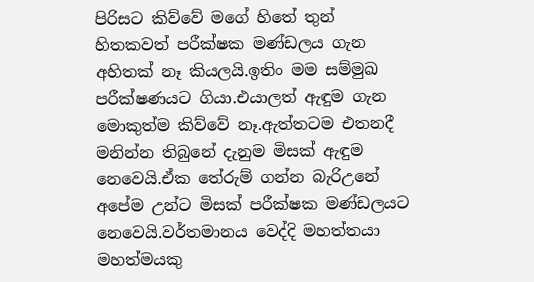පිරිසට කිව්වේ මගේ හිතේ තුන් හිතකවත් පරීක්ෂක මණ්ඩලය ගැන අහිතක් නෑ කියලයි.ඉතිං මම සම්මුඛ පරීක්ෂණයට ගියා.එයාලත් ඇඳුම ගැන මොකුත්ම කිව්වේ නෑ.ඇත්තටම එතනදී මනින්න තිබුනේ දැනුම මිසක් ඇඳුම නෙවෙයි.ඒක තේරුම් ගන්න බැරිඋනේ අපේම උන්ට මිසක් පරීක්ෂක මණ්ඩලයට නෙවෙයි.වර්තමානය වෙද්දි මහත්තයා මහත්මයකු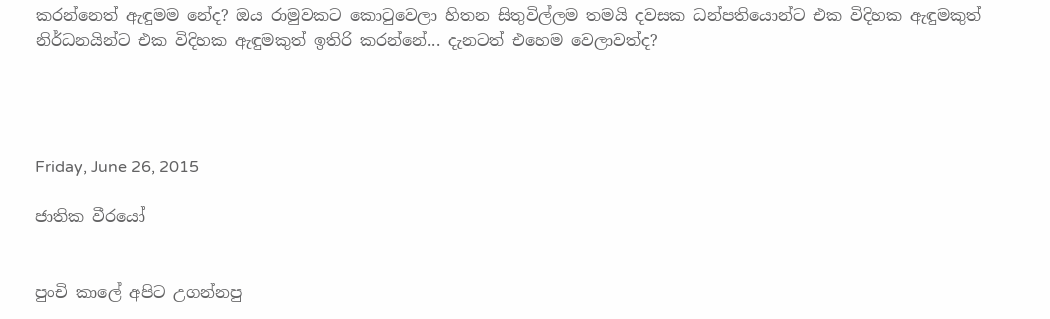කරන්නෙත් ඇඳුමම නේද? ඔය රාමුවකට කොටුවෙලා හිතන සිතුවිල්ලම තමයි දවසක ධන්පතියොන්ට එක විදිහක ඇඳුමකුත් නිර්ධනයින්ට එක විදිහක ඇඳුමකුත් ඉතිරි කරන්නේ... දැනටත් එහෙම වෙලාවත්ද?




Friday, June 26, 2015

ජාතික වීරයෝ


පුංචි කාලේ අපිට උගන්නපු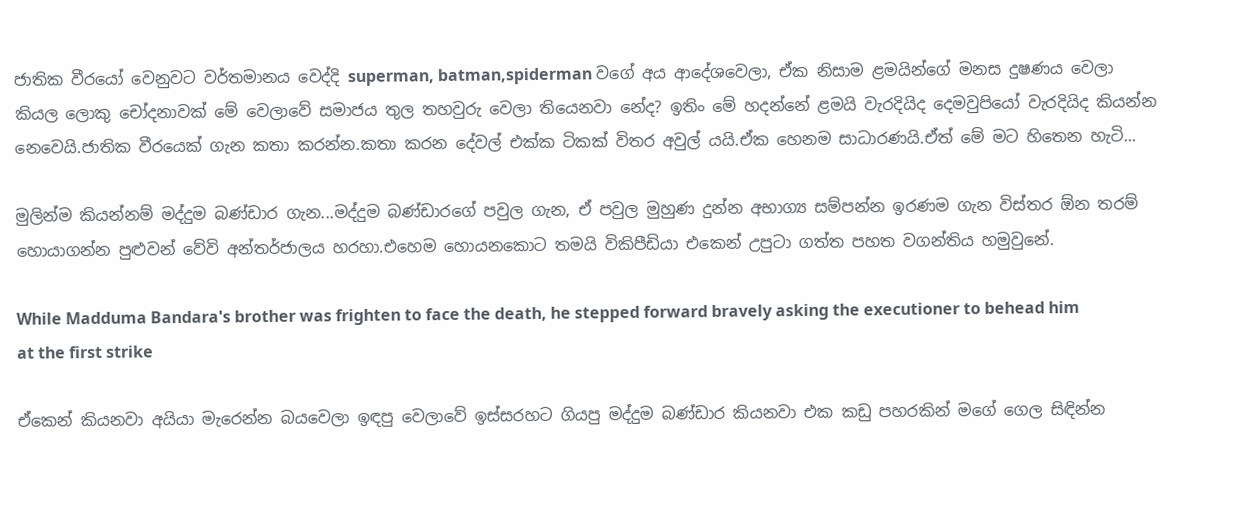ජාතික වීරයෝ වෙනුවට වර්තමානය වෙද්දි superman, batman,spiderman වගේ අය ආදේශවෙලා, ඒක නිසාම ළමයින්ගේ මනස දුෂණය වෙලා කියල ලොකු චෝදනාවක් මේ වෙලාවේ සමාජය තුල තහවුරු වෙලා තියෙනවා නේද? ඉතිං මේ හදන්නේ ළමයි වැරදියිද දෙමවුපියෝ වැරදියිද කියන්න නෙවෙයි.ජාතික වීරයෙක් ගැන කතා කරන්න.කතා කරන දේවල් එක්ක ටිකක් විතර අවුල් යයි.ඒක හෙනම සාධාරණයි.ඒත් මේ මට හිතෙන හැටි...

මුලින්ම කියන්නම් මද්දුම බණ්ඩාර ගැන...මද්දුම බණ්ඩාරගේ පවුල ගැන, ඒ පවුල මුහුණ දුන්න අභාග්‍ය සම්පන්න ඉරණම ගැන විස්තර ඕන තරම් හොයාගන්න පුළුවන් වේවි අන්තර්ජාලය හරහා.එහෙම හොයනකොට තමයි විකිපීඩියා එකෙන් උපුටා ගත්ත පහත වගන්තිය හමුවුනේ.

While Madduma Bandara's brother was frighten to face the death, he stepped forward bravely asking the executioner to behead him at the first strike

ඒකෙන් කියනවා අයියා මැරෙන්න බයවෙලා ඉඳපු වෙලාවේ ඉස්සරහට ගියපු මද්දුම බණ්ඩාර කියනවා එක කඩු පහරකින් මගේ ගෙල සිඳින්න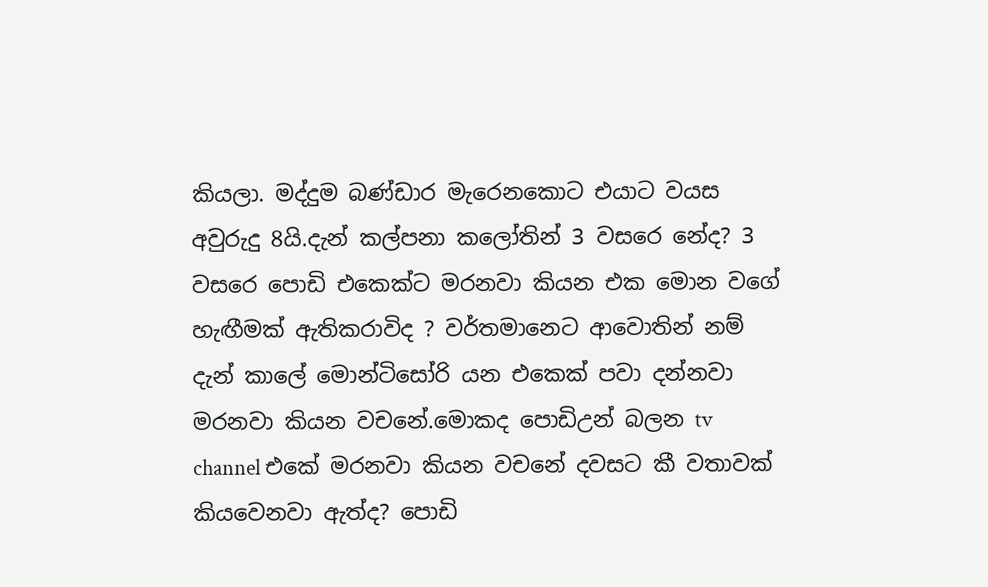කියලා. මද්දුම බණ්ඩාර මැරෙනකොට එයාට වයස අවුරුදු 8යි.දැන් කල්පනා කලෝතින් 3 වසරෙ නේද? 3 වසරෙ පොඩි එකෙක්ට මරනවා කියන එක මොන වගේ හැඟීමක් ඇතිකරාවිද ? වර්තමානෙට ආවොතින් නම් දැන් කාලේ මොන්ටිසෝරි යන එකෙක් පවා දන්නවා මරනවා කියන වචනේ.මොකද පොඩිඋන් බලන tv channel එකේ මරනවා කියන වචනේ දවසට කී වතාවක් කියවෙනවා ඇත්ද? පොඩි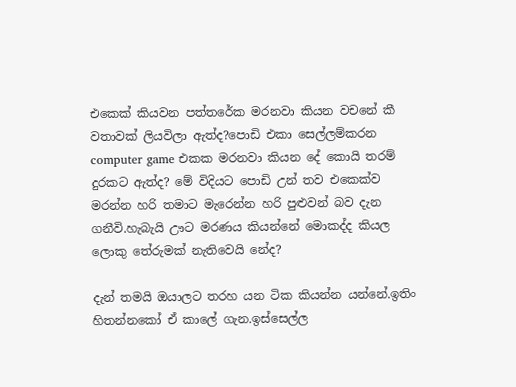එකෙක් කියවන පත්තරේක මරනවා කියන වචනේ කී වතාවක් ලියවිලා ඇත්ද?පොඩි එකා සෙල්ලම්කරන computer game එකක මරනවා කියන දේ කොයි තරම් දුරකට ඇත්ද? මේ විදියට පොඩි උන් තව එකෙක්ව මරන්න හරි තමාට මැරෙන්න හරි පුළුවන් බව දැන ගනීවි.හැබැයි ඌට මරණය කියන්නේ මොකද්ද කියල ලොකු තේරුමක් නැතිවෙයි නේද?

දැන් තමයි ඔයාලට තරහ යන ටික කියන්න යන්නේ.ඉතිං හිතන්නකෝ ඒ කාලේ ගැන.ඉස්සෙල්ල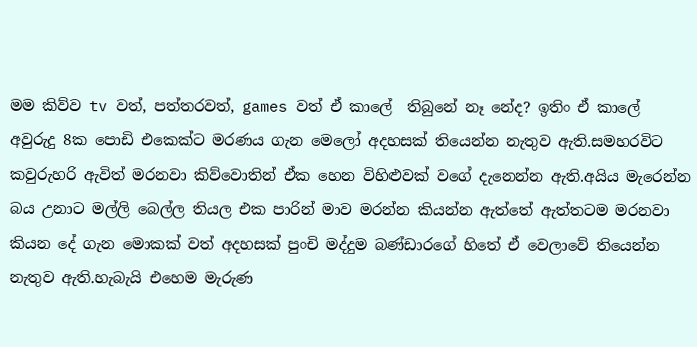මම කිව්ව tv වත්, පත්තරවත්, games වත් ඒ කාලේ  තිබුනේ නෑ නේද? ඉතිං ඒ කාලේ අවුරුදු 8ක පොඩි එකෙක්ට මරණය ගැන මෙලෝ අදහසක් තියෙන්න නැතුව ඇති.සමහරවිට කවුරුහරි ඇවිත් මරනවා කිව්වොතින් ඒක හෙන විහිළුවක් වගේ දැනෙන්න ඇති.අයිය මැරෙන්න බය උනාට මල්ලි බෙල්ල තියල එක පාරින් මාව මරන්න කියන්න ඇත්තේ ඇත්තටම මරනවා කියන දේ ගැන මොකක් වත් අදහසක් පුංචි මද්දුම බණ්ඩාරගේ හිතේ ඒ වෙලාවේ තියෙන්න නැතුව ඇති.හැබැයි එහෙම මැරුණ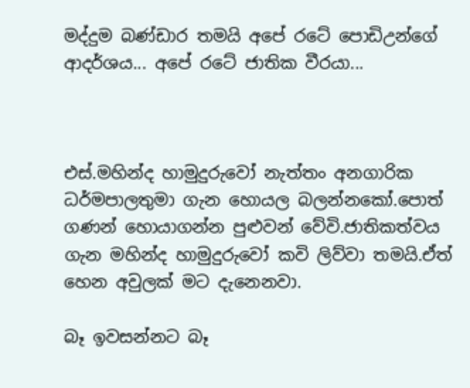මද්දුම බණ්ඩාර තමයි අපේ රටේ පොඩිඋන්ගේ ආදර්ශය... අපේ රටේ ජාතික වීරයා...



එස්.මහින්ද හාමුදුරුවෝ නැත්තං අනගාරික ධර්මපාලතුමා ගැන හොයල බලන්නකෝ.පොත් ගණන් හොයාගන්න පුළුවන් වේවි.ජාතිකත්වය ගැන මහින්ද හාමුදුරුවෝ කවි ලිව්වා තමයි.ඒත් හෙන අවුලක් මට දැනෙනවා.

බෑ ඉවසන්නට බෑ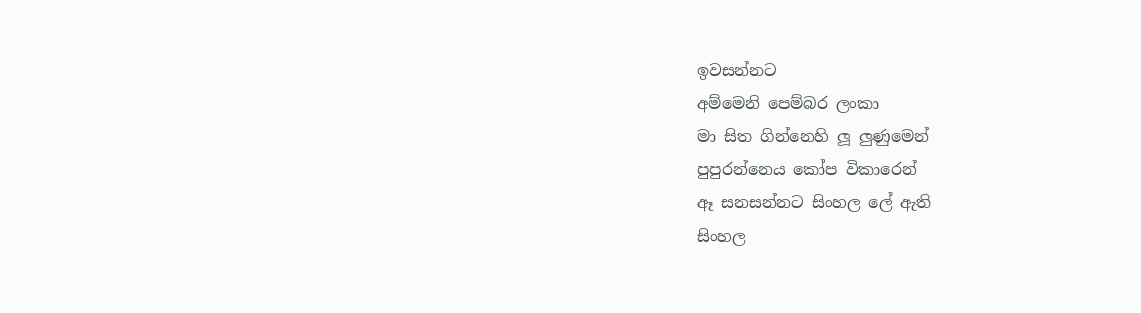ඉවසන්නට
අම්මෙනි පෙම්බර ලංකා
මා සිත ගින්නෙහි ලූ ලුණුමෙන්
පුපුරන්නෙය කෝප විකාරෙන්
ඈ සනසන්නට සිංහල ලේ ඇති
සිංහල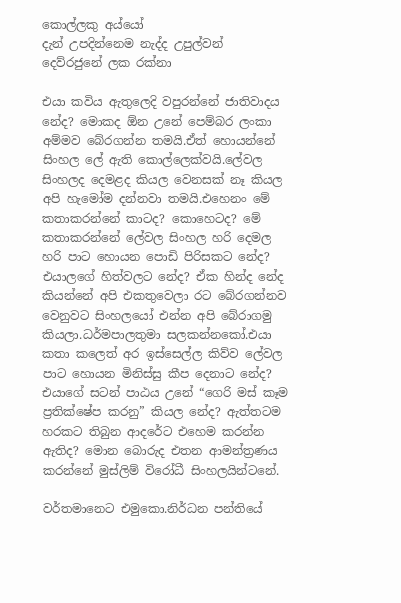කොල්ලකු අය්යෝ
දැන් උපදින්නෙම නැද්ද උපුල්වන්
දෙව්රජුනේ ලක රක්නා

එයා කවිය ඇතුලෙදි වපුරන්නේ ජාතිවාදය නේද? මොකද ඕන උනේ පෙම්බර ලංකා අම්මව බේරගන්න තමයි.ඒත් හොයන්නේ සිංහල ලේ ඇති කොල්ලෙක්වයි.ලේවල සිංහලද දෙමළද කියල වෙනසක් නෑ කියල අපි හැමෝම දන්නවා තමයි.එහෙනං මේ කතාකරන්නේ කාටද? කොහෙටද? මේ කතාකරන්නේ ලේවල සිංහල හරි දෙමල හරි පාට හොයන පොඩි පිරිසකට නේද? එයාලගේ හිත්වලට නේද? ඒක හින්ද නේද කියන්නේ අපි එකතුවෙලා රට බේරගන්නව වෙනුවට සිංහලයෝ එන්න අපි බේරාගමු කියලා.ධර්මපාලතුමා සලකන්නකෝ.එයා කතා කලෙත් අර ඉස්සෙල්ල කිව්ව ලේවල පාට හොයන මිනිස්සු කීප දෙනාට නේද? එයාගේ සටන් පාඨය උනේ “ගෙරි මස් කෑම ප්‍රතික්ෂේප කරනු” කියල නේද? ඇත්තටම හරකට තිබුන ආදරේට එහෙම කරන්න ඇතිද? මොන බොරුද එතන ආමන්ත්‍රණය කරන්නේ මුස්ලිම් විරෝධී සිංහලයින්ටනේ.

වර්තමානෙට එමුකො.නිර්ධන පන්තියේ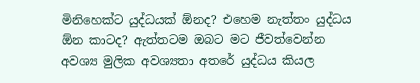මිනිහෙක්ට යුද්ධයක් ඕනද? එහෙම නැත්තං යුද්ධය ඕන කාටද? ඇත්තටම ඔබට මට ජීවත්වෙන්න අවශ්‍ය මුලික අවශ්‍යතා අතරේ යුද්ධය කියල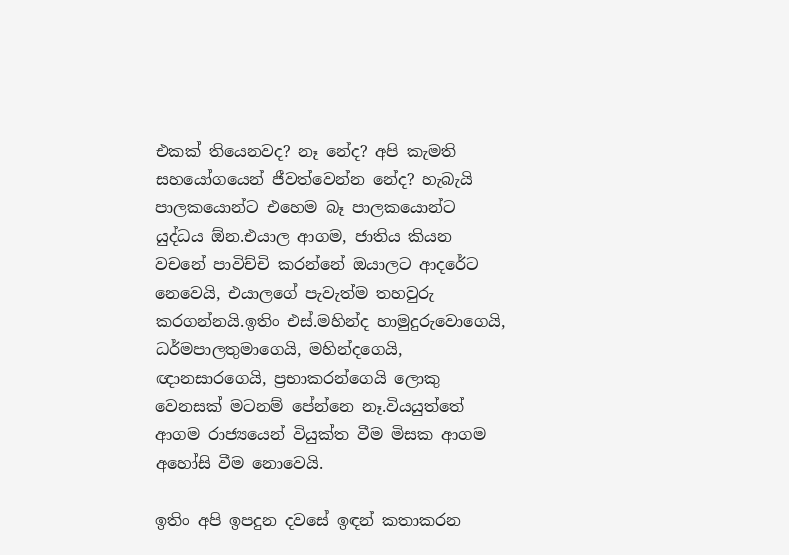එකක් තියෙනවද? නෑ නේද? අපි කැමති සහයෝගයෙන් ජීවත්වෙන්න නේද? හැබැයි පාලකයොන්ට එහෙම බෑ පාලකයොන්ට යුද්ධය ඕන.එයාල ආගම, ජාතිය කියන වචනේ පාවිච්චි කරන්නේ ඔයාලට ආදරේට නෙවෙයි, එයාලගේ පැවැත්ම තහවුරු කරගන්නයි.ඉතිං එස්.මහින්ද හාමුදුරුවොගෙයි, ධර්මපාලතුමාගෙයි, මහින්දගෙයි, ඥානසාරගෙයි, ප්‍රභාකරන්ගෙයි ලොකු වෙනසක් මටනම් පේන්නෙ නෑ.වියයුත්තේ ආගම රාජ්‍යයෙන් වියුක්ත වීම මිසක ආගම අහෝසි වීම නොවෙයි.

ඉතිං අපි ඉපදුන දවසේ ඉඳන් කතාකරන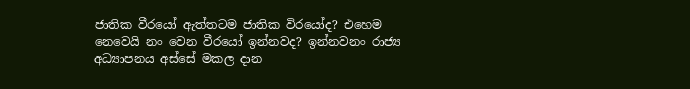ජාතික වීරයෝ ඇත්තටම ජාතික විරයෝද? එහෙම නෙවෙයි නං වෙන වීරයෝ ඉන්නවද? ඉන්නවනං රාජ්‍ය අධ්‍යාපනය අස්සේ මකල දාන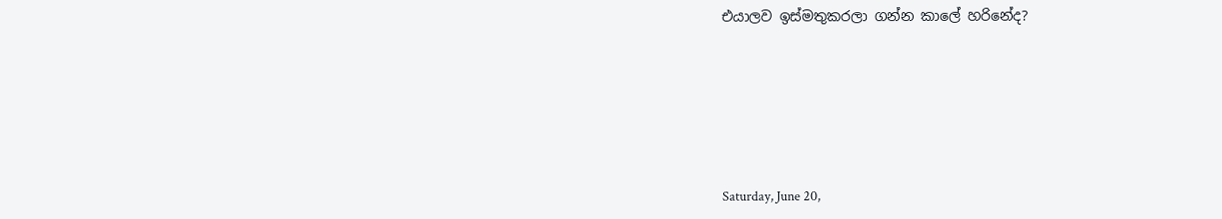එයාලව ඉස්මතුකරලා ගන්න කාලේ හරිනේද?






Saturday, June 20,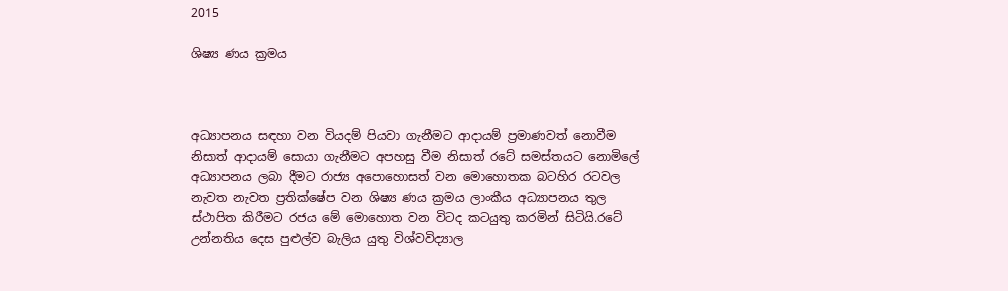2015

ශිෂ්‍ය ණය ක්‍රමය



අධ්‍යාපනය සඳහා වන වියදම් පියවා ගැනීමට ආදායම් ප්‍රමාණවත් නොවීම නිසාත් ආදායම් සොයා ගැනීමට අපහසු වීම නිසාත් රටේ සමස්තයට නොමිලේ අධ්‍යාපනය ලබා දීමට රාජ්‍ය අපොහොසත් වන මොහොතක බටහිර රටවල නැවත නැවත ප්‍රතික්ෂේප වන ශිෂ්‍ය ණය ක්‍රමය ලාංකීය අධ්‍යාපනය තුල ස්ථාපිත කිරීමට රජය මේ මොහොත වන විටද කටයුතු කරමින් සිටියි.රටේ උන්නතිය දෙස පුළුල්ව බැලිය යුතු විශ්වවිද්‍යාල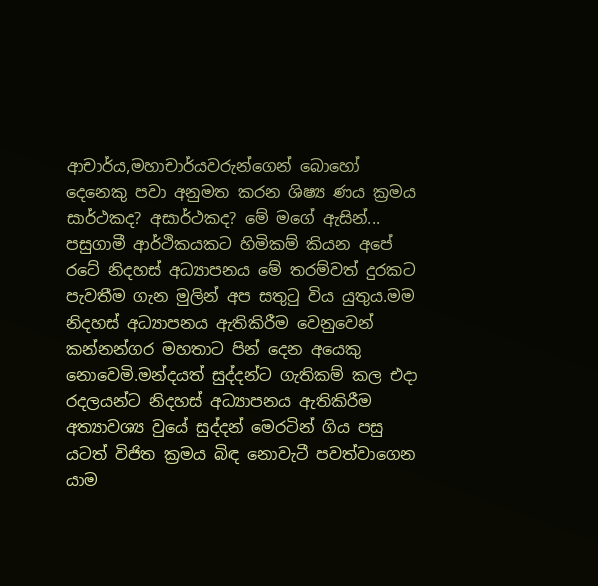ආචාර්ය,මහාචාර්යවරුන්ගෙන් බොහෝ දෙනෙකු පවා අනුමත කරන ශිෂ්‍ය ණය ක්‍රමය සාර්ථකද? අසාර්ථකද? මේ මගේ ඇසින්...
පසුගාමී ආර්ථිකයකට හිමිකම් කියන අපේ රටේ නිදහස් අධ්‍යාපනය මේ තරම්වත් දුරකට පැවතීම ගැන මුලින් අප සතුටු විය යුතුය.මම නිදහස් අධ්‍යාපනය ඇතිකිරීම වෙනුවෙන් කන්නන්ගර මහතාට පින් දෙන අයෙකු නොවෙමි.මන්දයත් සුද්දන්ට ගැතිකම් කල එදා රදලයන්ට නිදහස් අධ්‍යාපනය ඇතිකිරීම අත්‍යාවශ්‍ය වුයේ සුද්දන් මෙරටින් ගිය පසු යටත් විජිත ක්‍රමය බිඳ නොවැටී පවත්වාගෙන යාම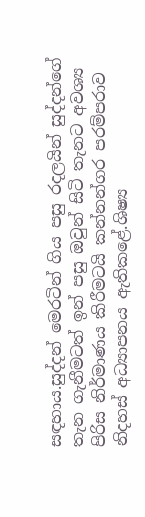සඳහාය.සුද්දන් මෙරටින් ගිය පසු රදලයින් සුද්දන්ගේ තැන ගැනීමටත් ඉන් පසු ඔවුන් සිටි තැනට අවශ්‍ය පිරිස නිර්මාණය කිරීමටයි කන්නන්ගර පරම්පරාව නිදහස් අධ්‍යාපනය ඇතිකළේ.ශිෂ්‍ය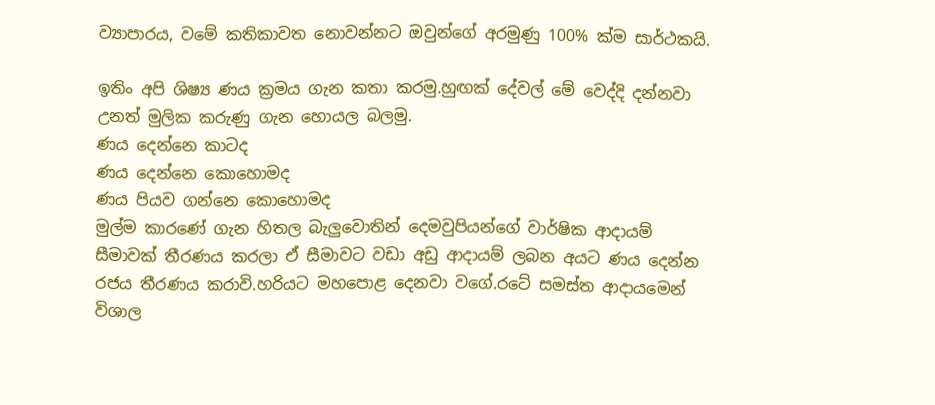ව්‍යාපාරය, වමේ කතිකාවත නොවන්නට ඔවුන්ගේ අරමුණු 100% ක්ම සාර්ථකයි.

ඉතිං අපි ශිෂ්‍ය ණය ක්‍රමය ගැන කතා කරමු.හුඟක් දේවල් මේ වෙද්දි දන්නවා උනත් මුලික කරුණු ගැන හොයල බලමු.
ණය දෙන්නෙ කාටද
ණය දෙන්නෙ කොහොමද
ණය පියව ගන්නෙ කොහොමද
මුල්ම කාරණේ ගැන හිතල බැලුවොතින් දෙමවුපියන්ගේ වාර්ෂික ආදායම් සීමාවක් තීරණය කරලා ඒ සීමාවට වඩා අඩු ආදායම් ලබන අයට ණය දෙන්න රජය තීරණය කරාවි.හරියට මහපොළ දෙනවා වගේ.රටේ සමස්ත ආදායමෙන් විශාල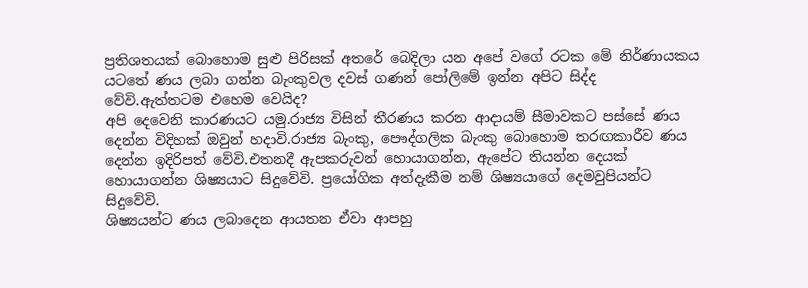ප්‍රතිශතයක් බොහොම සුළු පිරිසක් අතරේ බෙදිලා යන අපේ වගේ රටක මේ නිර්ණායකය යටතේ ණය ලබා ගන්න බැංකුවල දවස් ගණන් පෝලිමේ ඉන්න අපිට සිද්ද වේවි.ඇත්තටම එහෙම වෙයිද?
අපි දෙවෙනි කාරණයට යමු.රාජ්‍ය විසින් තීරණය කරන ආදායම් සීමාවකට පස්සේ ණය දෙන්න විදිහක් ඔවුන් හදාවි.රාජ්‍ය බැංකු, පෞද්ගලික බැංකු බොහොම තරඟකාරීව ණය දෙන්න ඉදිරිපත් වේවි.එතනදී ඇපකරුවන් හොයාගන්න, ඇපේට තියන්න දෙයක් හොයාගන්න ශිෂ්‍යයාට සිදුවේවි. ප්‍රයෝගික අත්දැකීම නම් ශිෂ්‍යයාගේ දෙමවුපියන්ට සිදුවේවි.
ශිෂ්‍යයන්ට ණය ලබාදෙන ආයතන ඒවා ආපහු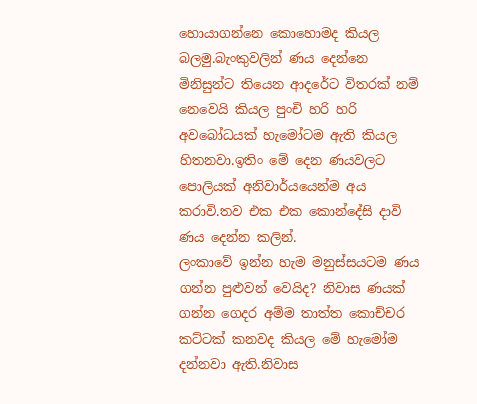හොයාගන්නෙ කොහොමද කියල බලමු.බැංකුවලින් ණය දෙන්නෙ මිනිසුන්ට තියෙන ආදරේට විතරක් නම් නෙවෙයි කියල පුංචි හරි හරි අවබෝධයක් හැමෝටම ඇති කියල හිතනවා.ඉතිං මේ දෙන ණයවලට පොලියක් අනිවාර්යයෙන්ම අය කරාවි.තව එක එක කොන්දේසි දාවි ණය දෙන්න කලින්.
ලංකාවේ ඉන්න හැම මනුස්සයටම ණය ගන්න පුළුවන් වෙයිද? නිවාස ණයක් ගන්න ගෙදර අම්ම තාත්ත කොච්චර කට්ටක් කනවද කියල මේ හැමෝම දන්නවා ඇති.නිවාස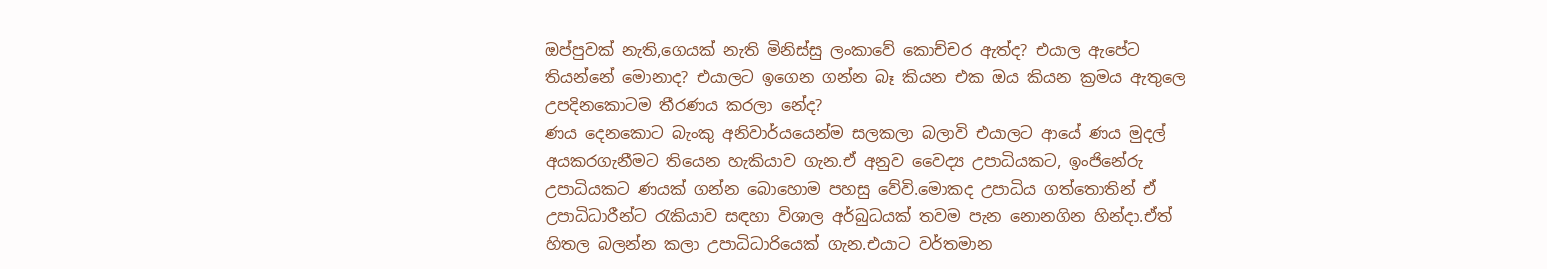ඔප්පුවක් නැති,ගෙයක් නැති මිනිස්සු ලංකාවේ කොච්චර ඇත්ද? එයාල ඇපේට තියන්නේ මොනාද? එයාලට ඉගෙන ගන්න බෑ කියන එක ඔය කියන ක්‍රමය ඇතුලෙ උපදිනකොටම තීරණය කරලා නේද?
ණය දෙනකොට බැංකු අනිවාර්යයෙන්ම සලකලා බලාවි එයාලට ආයේ ණය මුදල් අයකරගැනීමට තියෙන හැකියාව ගැන.ඒ අනුව වෛද්‍ය උපාධියකට, ඉංජිනේරු උපාධියකට ණයක් ගන්න බොහොම පහසු වේවි.මොකද උපාධිය ගත්තොතින් ඒ උපාධිධාරීන්ට රැකියාව සඳහා විශාල අර්බුධයක් තවම පැන නොනගින හින්දා.ඒත් හිතල බලන්න කලා උපාධිධාරියෙක් ගැන.එයාට වර්තමාන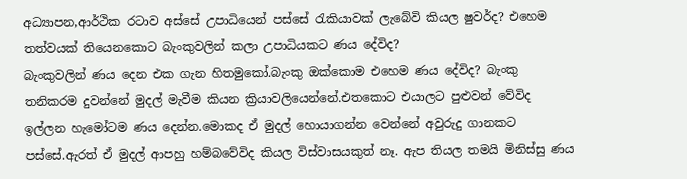අධ්‍යාපන,ආර්ථික රටාව අස්සේ උපාධියෙන් පස්සේ රැකියාවක් ලැබේවි කියල ෂුවර්ද? එහෙම තත්වයක් තියෙනකොට බැංකුවලින් කලා උපාධියකට ණය දේවිද?
බැංකුවලින් ණය දෙන එක ගැන හිතමුකෝ.බැංකු ඔක්කොම එහෙම ණය දේවිද? බැංකු තනිකරම දුවන්නේ මුදල් මැවීම කියන ක්‍රියාවලියෙන්නේ.එතකොට එයාලට පුළුවන් වේවිද ඉල්ලන හැමෝටම ණය දෙන්න.මොකද ඒ මුදල් හොයාගන්න වෙන්නේ අවුරුදු ගානකට පස්සේ.ඇරත් ඒ මුදල් ආපහු හම්බවේවිද කියල විස්වාසයකුත් නෑ. ඇප තියල තමයි මිනිස්සු ණය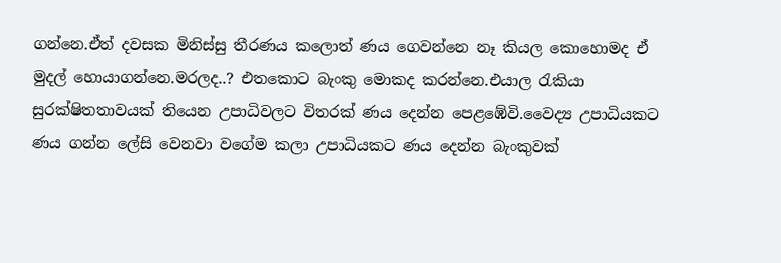ගන්නෙ.ඒත් දවසක මිනිස්සු තීරණය කලොත් ණය ගෙවන්නෙ නෑ කියල කොහොමද ඒ මුදල් හොයාගන්නෙ.මරලද..? එතකොට බැංකු මොකද කරන්නෙ.එයාල රැකියා සුරක්ෂිතතාවයක් තියෙන උපාධිවලට විතරක් ණය දෙන්න පෙළඹේවි.වෛද්‍ය උපාධියකට ණය ගන්න ලේසි වෙනවා වගේම කලා උපාධියකට ණය දෙන්න බැංකුවක්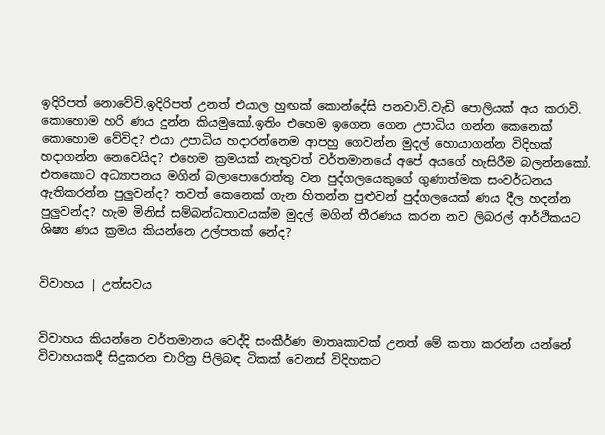ඉදිරිපත් නොවේවි.ඉදිරිපත් උනත් එයාල හුඟක් කොන්දේසි පනවාවි.වැඩි පොලියක් අය කරාවි.
කොහොම හරි ණය දුන්න කියමුකෝ.ඉතිං එහෙම ඉගෙන ගෙන උපාධිය ගන්න කෙනෙක් කොහොම වේවිද? එයා උපාධිය හදාරන්නෙම ආපහු ගෙවන්න මුදල් හොයාගන්න විදිහක් හදාගන්න නෙවෙයිද? එහෙම ක්‍රමයක් නැතුවත් වර්තමානයේ අපේ අයගේ හැසිරීම බලන්නකෝ. එතකොට අධ්‍යාපනය මගින් බලාපොරොත්තු වන පුද්ගලයෙකුගේ ගුණාත්මක සංවර්ධනය ඇතිකරන්න පුලුවන්ද? තවත් කෙනෙක් ගැන හිතන්න පුළුවන් පුද්ගලයෙක් ණය දීල හදන්න පුලුවන්ද? හැම මිනිස් සම්බන්ධතාවයක්ම මුදල් මගින් තීරණය කරන නව ලිබරල් ආර්ථිකයට ශිෂ්‍ය ණය ක්‍රමය කියන්නෙ උල්පතක් නේද?


විවාහය | උත්සවය


විවාහය කියන්නෙ වර්තමානය වෙද්දි සංකීර්ණ මාතෘකාවක් උනත් මේ කතා කරන්න යන්නේ විවාහයකදී සිදුකරන චාරිත්‍ර පිලිබඳ ටිකක් වෙනස් විදිහකට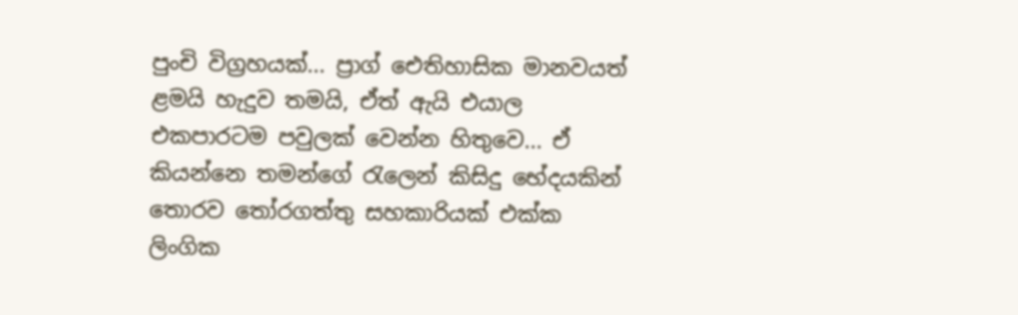පුංචි විග්‍රහයක්... ප්‍රාග් ඓතිහාසික මානවයත් ළමයි හැදුව තමයි, ඒත් ඇයි එයාල එකපාරටම පවුලක් වෙන්න හිතුවෙ... ඒ කියන්නෙ තමන්ගේ රැලෙන් කිසිදු භේදයකින් තොරව තෝරගත්තු සහකාරියක් එක්ක ලිංගික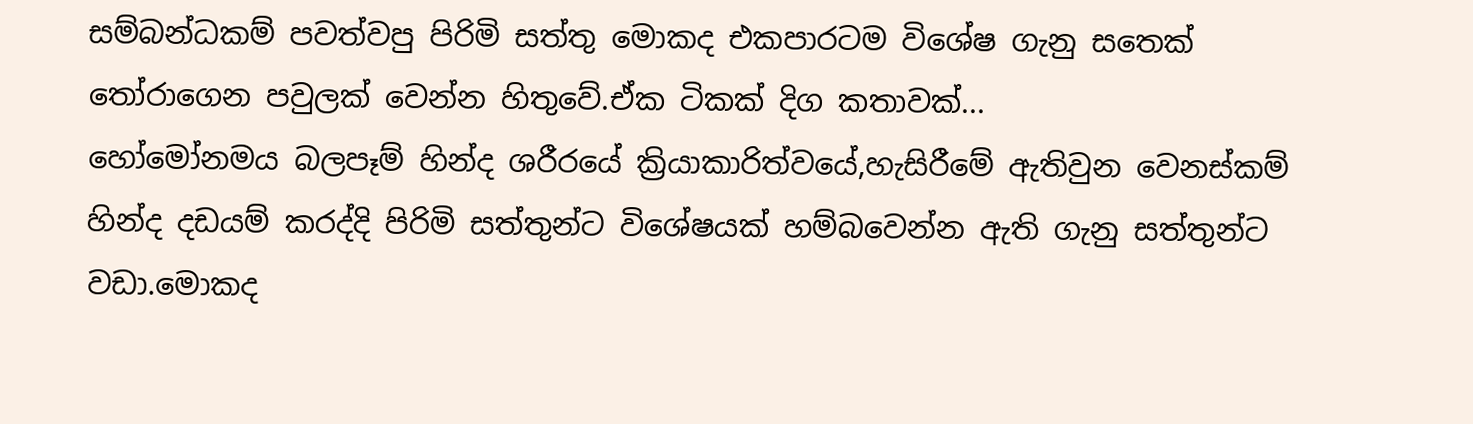සම්බන්ධකම් පවත්වපු පිරිමි සත්තු මොකද එකපාරටම විශේෂ ගැනු සතෙක් තෝරාගෙන පවුලක් වෙන්න හිතුවේ.ඒක ටිකක් දිග කතාවක්...
හෝමෝනමය බලපෑම් හින්ද ශරීරයේ ක්‍රියාකාරිත්වයේ,හැසිරීමේ ඇතිවුන වෙනස්කම් හින්ද දඩයම් කරද්දි පිරිමි සත්තුන්ට විශේෂයක් හම්බවෙන්න ඇති ගැනු සත්තුන්ට වඩා.මොකද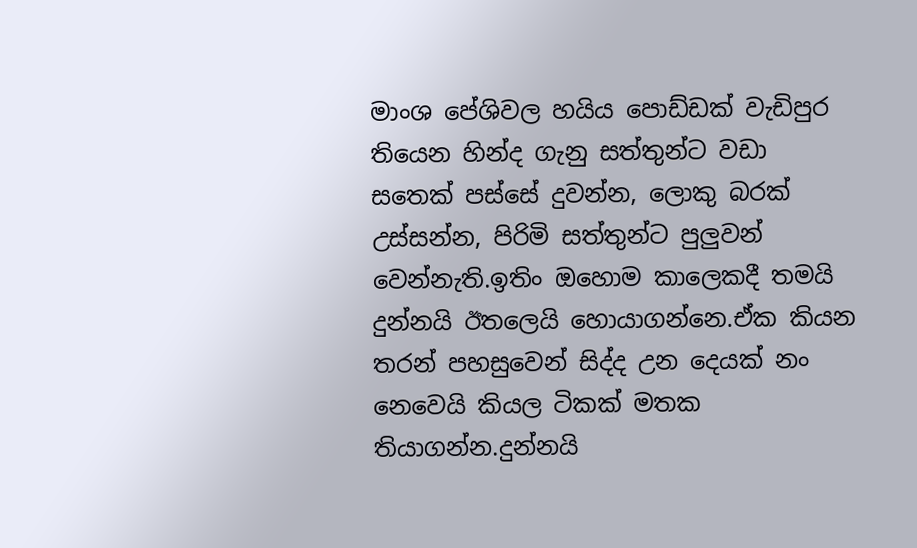මාංශ පේශිවල හයිය පොඩ්ඩක් වැඩිපුර තියෙන හින්ද ගැනු සත්තුන්ට වඩා සතෙක් පස්සේ දුවන්න, ලොකු බරක් උස්සන්න, පිරිමි සත්තුන්ට පුලුවන් වෙන්නැති.ඉතිං ඔහොම කාලෙකදී තමයි දුන්නයි ඊතලෙයි හොයාගන්නෙ.ඒක කියන තරන් පහසුවෙන් සිද්ද උන දෙයක් නං නෙවෙයි කියල ටිකක් මතක තියාගන්න.දුන්නයි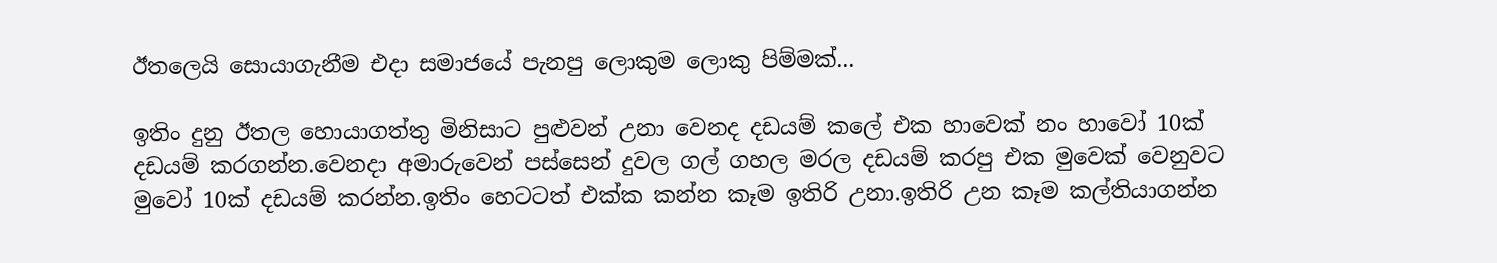ඊතලෙයි සොයාගැනීම එදා සමාජයේ පැනපු ලොකුම ලොකු පිම්මක්...

ඉතිං දුනු ඊතල හොයාගත්තු මිනිසාට පුළුවන් උනා වෙනද දඩයම් කලේ එක හාවෙක් නං හාවෝ 10ක් දඩයම් කරගන්න.වෙනදා අමාරුවෙන් පස්සෙන් දුවල ගල් ගහල මරල දඩයම් කරපු එක මුවෙක් වෙනුවට මුවෝ 10ක් දඩයම් කරන්න.ඉතිං හෙටටත් එක්ක කන්න කෑම ඉතිරි උනා.ඉතිරි උන කෑම කල්තියාගන්න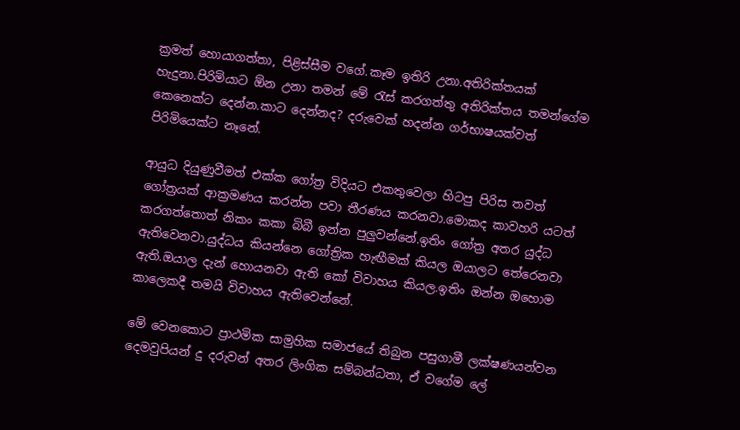ක්‍රමත් හොයාගත්තා, පිළිස්සීම වගේ.කෑම ඉතිරි උනා.අතිරික්තයක් හැදුනා.පිරිමියාට ඕන උනා තමන් මේ රැස් කරගත්තු අතිරික්තය තමන්ගේම කෙනෙක්ට දෙන්න.කාට දෙන්නද? දරුවෙක් හදන්න ගර්භාෂයක්වත් පිරිමියෙක්ට නෑනේ.

ආයුධ දියුණුවීමත් එක්ක ගෝත්‍ර විදියට එකතුවෙලා හිටපු පිරිස තවත් ගෝත්‍රයක් ආක්‍රමණය කරන්න පවා තීරණය කරනවා.මොකද කාවහරි යටත් කරගත්තොත් නිකං කකා බිබී ඉන්න පුලුවන්නේ.ඉතිං ගෝත්‍ර අතර යුද්ධ ඇතිවෙනවා.යුද්ධය කියන්නෙ ගෝත්‍රික හැඟීමක් කියල ඔයාලට තේරෙනවා ඇති.ඔයාල දැන් හොයනවා ඇති කෝ විවාහය කියල.ඉතිං ඔන්න ඔහොම කාලෙකදී තමයි විවාහය ඇතිවෙන්නේ.

මේ වෙනකොට ප්‍රාථමික සාමුහික සමාජයේ තිබුන පසුගාමී ලක්ෂණයන්වන දෙමවුපියන් දු දරුවන් අතර ලිංගික සම්බන්ධතා, ඒ වගේම ලේ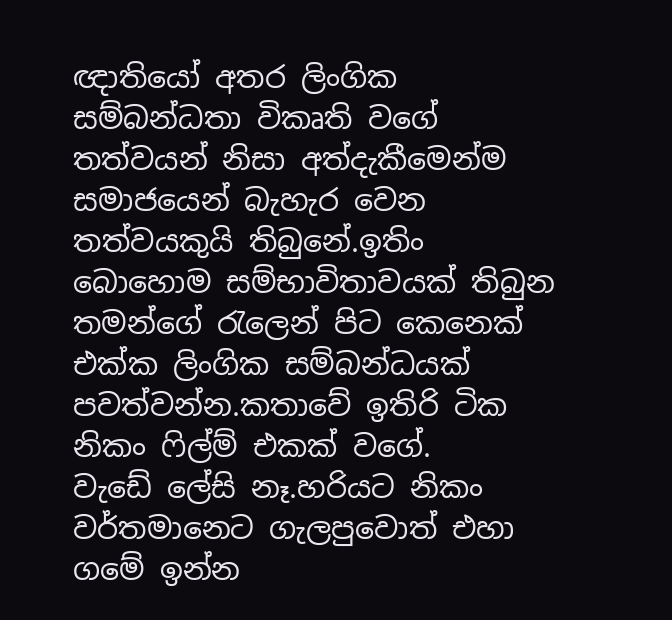ඥාතියෝ අතර ලිංගික සම්බන්ධතා විකෘති වගේ තත්වයන් නිසා අත්දැකීමෙන්ම සමාජයෙන් බැහැර වෙන තත්වයකුයි තිබුනේ.ඉතිං බොහොම සම්භාවිතාවයක් තිබුන තමන්ගේ රැලෙන් පිට කෙනෙක් එක්ක ලිංගික සම්බන්ධයක් පවත්වන්න.කතාවේ ඉතිරි ටික නිකං ෆිල්ම් එකක් වගේ.
වැඩේ ලේසි නෑ.හරියට නිකං වර්තමානෙට ගැලපුවොත් එහා ගමේ ඉන්න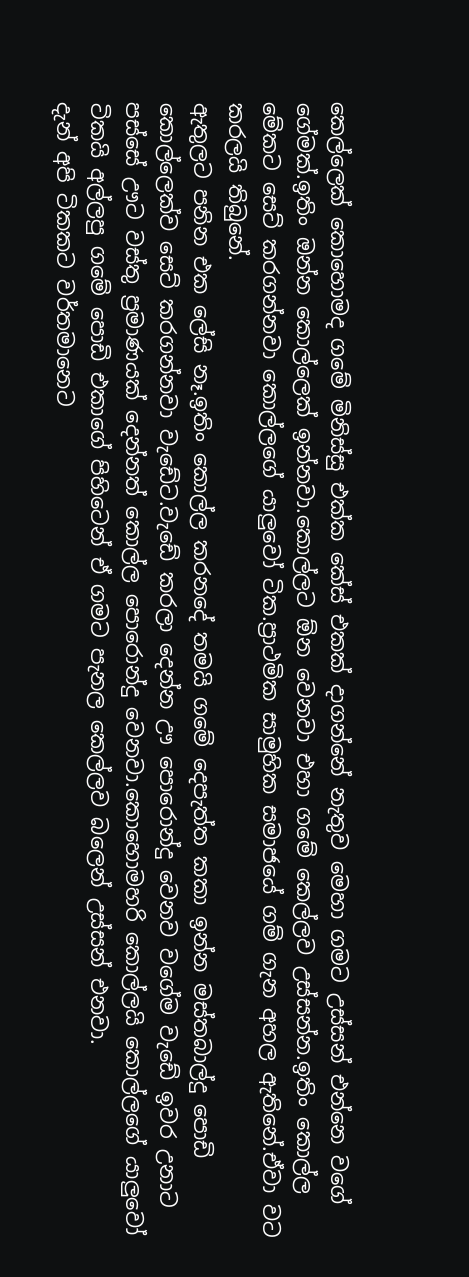කෙල්ලෙක් කොහොමද ගමේ මිනිස්සු එක්ක කේස් එකක් දාගන්නේ නැතුව මෙහා ගමට උස්සන් එන්නෙ වගේ ගේමක්.ඉතිං ඔන්න කොල්ලෙක් ඉන්නවා.කොල්ලට ඕන වෙනවා එහා ගමේ කෙල්ලව උස්සන්න.ඉතිං කොල්ල මේකට සෙට් කරගන්නවා කොල්ලගේ යාලුවෝ ටික.ප්‍රාථමික සාමුහික සමාජයේ ගම් ගැන අහල ඇතිනේ.ඒවා වට කරලයි තිබුනේ.
ඇතුලට පනින එක ලේසි නෑ.ඉතිං කොල්ල කරනදේ තමයි ගමේ දෙපැත්ත කකා ඉන්න මස්තබාල්දු පොඩි කොල්ලෙක්ව සෙට් කරගන්නවා වැඩේට.වැඩේ කරලා දෙන්න ඌ පොරොන්දු වෙනව වගේම වැඩේ ඉවර උනාට පස්සේ ඌට වස්තු ප්‍රමාණයක් දෙන්නත් කොල්ල පොරොන්දු වෙනවා.කොහොමහරි කොල්ලයි කොල්ලගේ යාලුවෝ ටිකයි අල්ලපු ගමේ පොඩි එකාගේ පිහිටෙන් ඒ ගමට පැනල කෙල්ලව බලෙන් උස්සන් එනවා.
දැන් අපි ටිකකට වර්තමානෙට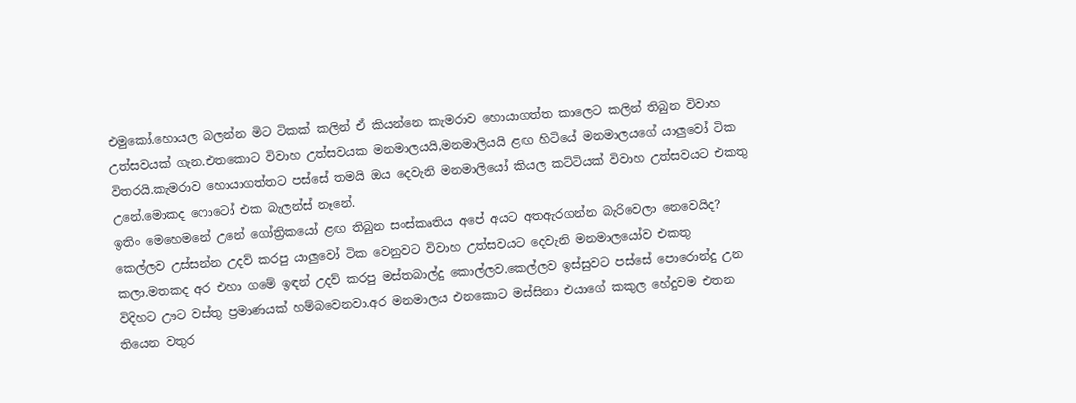එමුකෝ.හොයල බලන්න මිට ටිකක් කලින් ඒ කියන්නෙ කැමරාව හොයාගත්ත කාලෙට කලින් තිබුන විවාහ උත්සවයක් ගැන.එතකොට විවාහ උත්සවයක මනමාලයයි,මනමාලියයි ළඟ හිටියේ මනමාලයගේ යාලුවෝ ටික විතරයි.කැමරාව හොයාගත්තට පස්සේ තමයි ඔය දෙවැනි මනමාලියෝ කියල කට්ටියක් විවාහ උත්සවයට එකතු උනේ.මොකද ෆොටෝ එක බැලන්ස් නෑනේ.
ඉතිං මෙහෙමනේ උනේ ගෝත්‍රිකයෝ ළඟ තිබුන සංස්කෘතිය අපේ අයට අතඇරගන්න බැරිවෙලා නෙවෙයිද? කෙල්ලව උස්සන්න උදව් කරපු යාලුවෝ ටික වෙනුවට විවාහ උත්සවයට දෙවැනි මනමාලයෝව එකතු කලා.මතකද අර එහා ගමේ ඉඳන් උදව් කරපු මස්තබාල්දු කොල්ලව.කෙල්ලව ඉස්සුවට පස්සේ පොරොන්දු උන විදිහට ඌට වස්තු ප්‍රමාණයක් හම්බවෙනවා.අර මනමාලය එනකොට මස්සිනා එයාගේ කකුල හේදුවම එතන තියෙන වතුර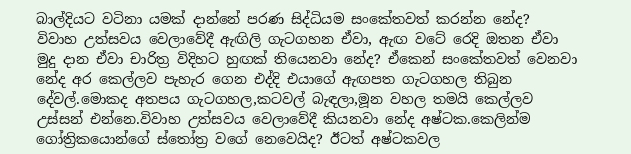බාල්දියට වටිනා යමක් දාන්නේ පරණ සිද්ධියම සංකේතවත් කරන්න නේද?
විවාහ උත්සවය වෙලාවේදී ඇඟිලි ගැටගහන ඒවා, ඇඟ වටේ රෙදි ඔතන ඒවා මුදු දාන ඒවා චාරිත්‍ර විදිහට හුඟක් තියෙනවා නේද? ඒකෙන් සංකේතවත් වෙනවා නේද අර කෙල්ලව පැහැර ගෙන එද්දි එයාගේ ඇඟපත ගැටගහල තිබුන දේවල්.මොකද අතපය ගැටගහල,කටවල් බැඳලා,මූන වහල තමයි කෙල්ලව උස්සන් එන්නෙ.විවාහ උත්සවය වෙලාවේදී කියනවා නේද අෂ්ටක.කෙලින්ම ගෝත්‍රිකයොන්ගේ ස්තෝත්‍ර වගේ නෙවෙයිද? ඊටත් අෂ්ටකවල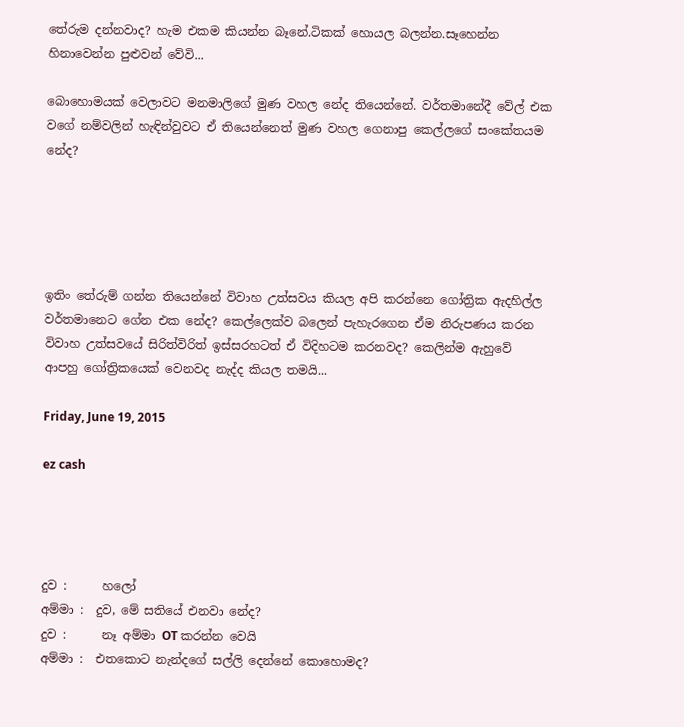තේරුම දන්නවාද? හැම එකම කියන්න බෑනේ.ටිකක් හොයල බලන්න.සෑහෙන්න හිනාවෙන්න පුළුවන් වේවි...

බොහොමයක් වෙලාවට මනමාලිගේ මුණ වහල නේද තියෙන්නේ. වර්තමානේදී වේල් එක වගේ නම්වලින් හැඳින්වුවට ඒ තියෙන්නෙත් මුණ වහල ගෙනාපු කෙල්ලගේ සංකේතයම නේද?





ඉතිං තේරුම් ගන්න තියෙන්නේ විවාහ උත්සවය කියල අපි කරන්නෙ ගෝත්‍රික ඇදහිල්ල වර්තමානෙට ගේන එක නේද? කෙල්ලෙක්ව බලෙන් පැහැරගෙන ඒම නිරුපණය කරන විවාහ උත්සවයේ සිරිත්විරිත් ඉස්සරහටත් ඒ විදිහටම කරනවද? කෙලින්ම ඇහුවේ ආපහු ගෝත්‍රිකයෙක් වෙනවද නැද්ද කියල තමයි...

Friday, June 19, 2015

ez cash




දුව :      හලෝ
අම්මා :  දුව, මේ සතියේ එනවා නේද?
දුව :      නෑ අම්මා OT කරන්න වෙයි
අම්මා :  එතකොට නැන්දගේ සල්ලි දෙන්නේ කොහොමද?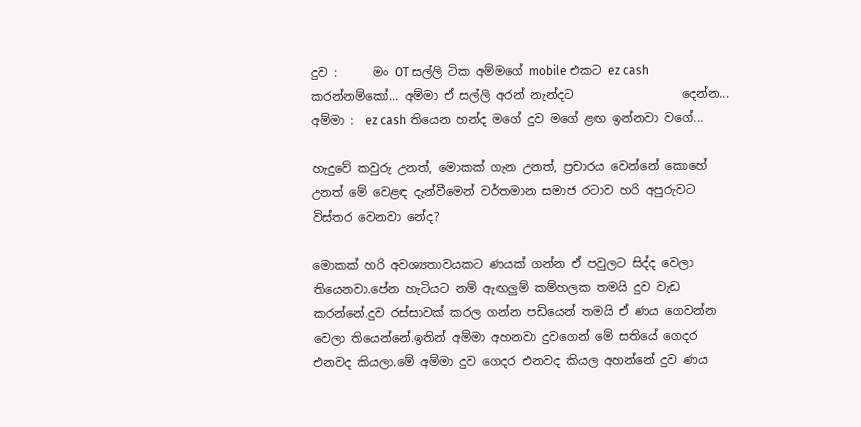දුව :      මං OT සල්ලි ටික අම්මගේ mobile එකට ez cash කරන්නම්කෝ... අම්මා ඒ සල්ලි අරන් නැන්දට                  දෙන්න...
අම්මා :  ez cash තියෙන හන්ද මගේ දුව මගේ ළඟ ඉන්නවා වගේ...

හැදුවේ කවුරු උනත්, මොකක් ගැන උනත්, ප්‍රචාරය වෙන්නේ කොහේ උනත් මේ වෙළඳ දැන්වීමෙන් වර්තමාන සමාජ රටාව හරි අපුරුවට විස්තර වෙනවා නේද?

මොකක් හරි අවශ්‍යතාවයකට ණයක් ගන්න ඒ පවුලට සිද්ද වෙලා තියෙනවා.පේන හැටියට නම් ඇඟලුම් කම්හලක තමයි දුව වැඩ කරන්නේ.දුව රස්සාවක් කරල ගන්න පඩියෙන් තමයි ඒ ණය ගෙවන්න වෙලා තියෙන්නේ.ඉතින් අම්මා අහනවා දුවගෙන් මේ සතියේ ගෙදර එනවද කියලා.මේ අම්මා දුව ගෙදර එනවද කියල අහන්නේ දුව ණය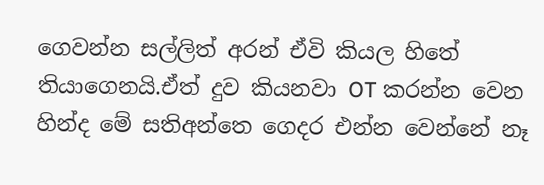ගෙවන්න සල්ලිත් අරන් ඒවි කියල හිතේ තියාගෙනයි.ඒත් දුව කියනවා OT කරන්න වෙන හින්ද මේ සතිඅන්තෙ ගෙදර එන්න වෙන්නේ නෑ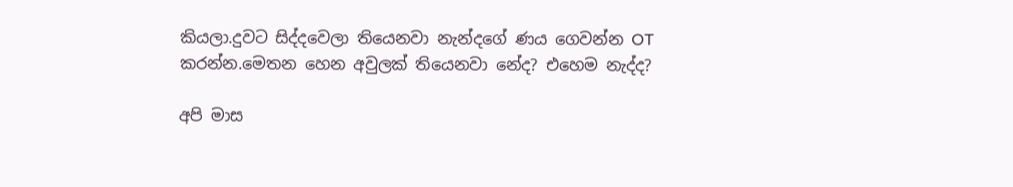කියලා.දුවට සිද්දවෙලා තියෙනවා නැන්දගේ ණය ගෙවන්න OT කරන්න.මෙතන හෙන අවුලක් තියෙනවා නේද? එහෙම නැද්ද?

අපි මාස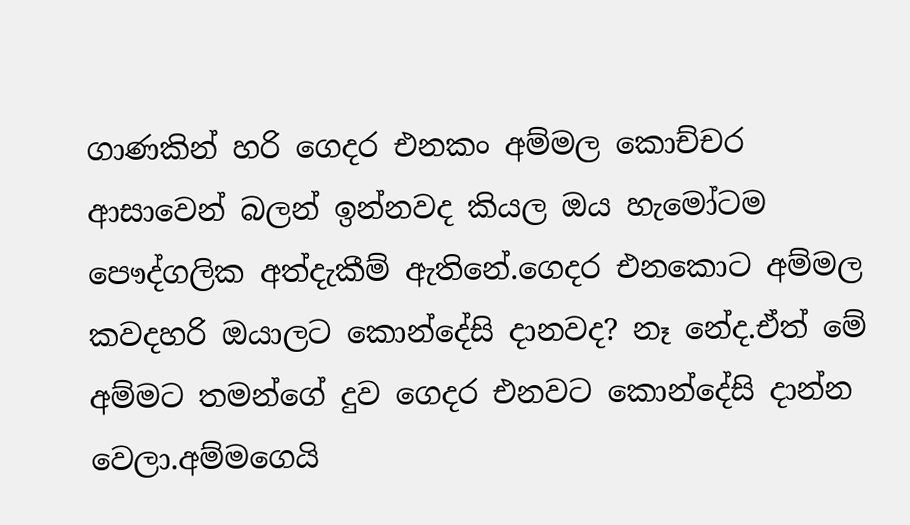ගාණකින් හරි ගෙදර එනකං අම්මල කොච්චර ආසාවෙන් බලන් ඉන්නවද කියල ඔය හැමෝටම පෞද්ගලික අත්දැකීම් ඇතිනේ.ගෙදර එනකොට අම්මල කවදහරි ඔයාලට කොන්දේසි දානවද? නෑ නේද.ඒත් මේ අම්මට තමන්ගේ දුව ගෙදර එනවට කොන්දේසි දාන්න වෙලා.අම්මගෙයි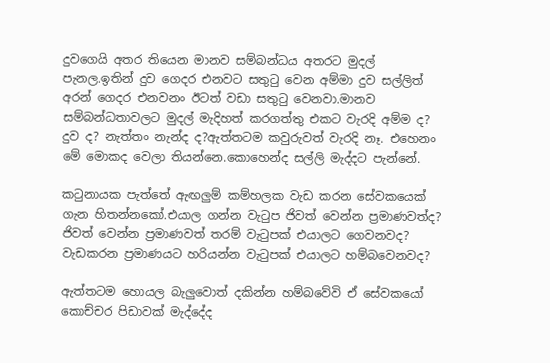දුවගෙයි අතර තියෙන මානව සම්බන්ධය අතරට මුදල් පැනල.ඉතින් දුව ගෙදර එනවට සතුටු වෙන අම්මා දුව සල්ලිත් අරන් ගෙදර එනවනං ඊටත් වඩා සතුටු වෙනවා.මානව සම්බන්ධතාවලට මුදල් මැදිහත් කරගත්තු එකට වැරදි අම්ම ද? දුව ද? නැත්තං නැන්ද ද?ඇත්තටම කවුරුවත් වැරදි නෑ. එහෙනං මේ මොකද වෙලා තියන්නෙ.කොහෙන්ද සල්ලි මැද්දට පැන්නේ.

කටුනායක පැත්තේ ඇඟලුම් කම්හලක වැඩ කරන සේවකයෙක් ගැන හිතන්නකෝ.එයාල ගන්න වැටුප ජිවත් වෙන්න ප්‍රමාණවත්ද? ජිවත් වෙන්න ප්‍රමාණවත් තරම් වැටුපක් එයාලට ගෙවනවද? වැඩකරන ප්‍රමාණයට හරියන්න වැටුපක් එයාලට හම්බවෙනවද?

ඇත්තටම හොයල බැලුවොත් දකින්න හම්බවේවි ඒ සේවකයෝ කොච්චර පිඩාවක් මැද්දේද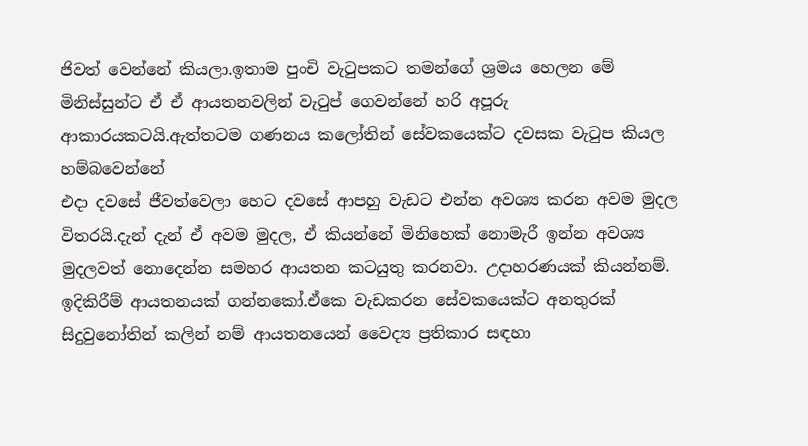ජිවත් වෙන්නේ කියලා.ඉතාම පුංචි වැටුපකට තමන්ගේ ශ්‍රමය හෙලන මේ මිනිස්සුන්ට ඒ ඒ ආයතනවලින් වැටුප් ගෙවන්නේ හරි අපූරු ආකාරයකටයි.ඇත්තටම ගණනය කලෝතින් සේවකයෙක්ට දවසක වැටුප කියල හම්බවෙන්නේ
එදා දවසේ ජීවත්වෙලා හෙට දවසේ ආපහු වැඩට එන්න අවශ්‍ය කරන අවම මුදල විතරයි.දැන් දැන් ඒ අවම මුදල, ඒ කියන්නේ මිනිහෙක් නොමැරී ඉන්න අවශ්‍ය මුදලවත් නොදෙන්න සමහර ආයතන කටයුතු කරනවා. උදාහරණයක් කියන්නම්.
ඉදිකිරීම් ආයතනයක් ගන්නකෝ.ඒකෙ වැඩකරන සේවකයෙක්ට අනතුරක් සිදුවුනෝතින් කලින් නම් ආයතනයෙන් වෛද්‍ය ප්‍රතිකාර සඳහා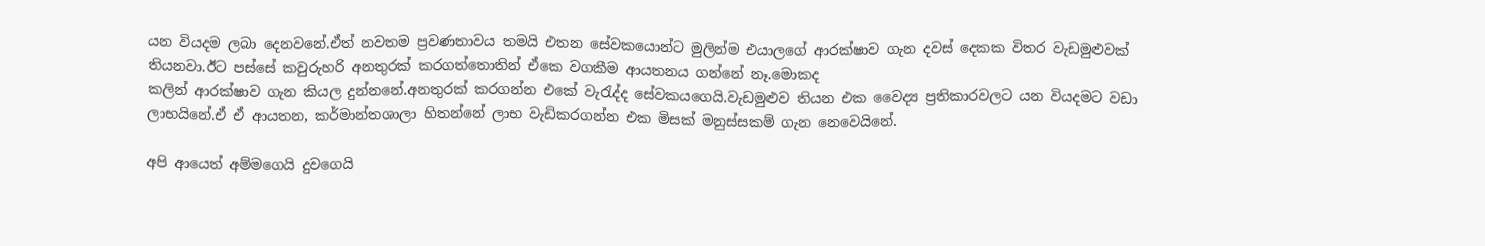යන වියදම ලබා දෙනවනේ.ඒත් නවතම ප්‍රවණතාවය තමයි එතන සේවකයොන්ට මුලින්ම එයාලගේ ආරක්ෂාව ගැන දවස් දෙකක විතර වැඩමුළුවක් තියනවා.ඊට පස්සේ කවුරුහරි අනතුරක් කරගත්තොතින් ඒකෙ වගකීම ආයතනය ගන්නේ නෑ.මොකද
කලින් ආරක්ෂාව ගැන කියල දුන්නනේ.අනතුරක් කරගන්න එකේ වැරැද්ද සේවකයගෙයි.වැඩමුළුව තියන එක වෛද්‍ය ප්‍රතිකාරවලට යන වියදමට වඩා ලාභයිනේ.ඒ ඒ ආයතන, කර්මාන්තශාලා හිතන්නේ ලාභ වැඩිකරගන්න එක මිසක් මනුස්සකම් ගැන නෙවෙයිනේ.

අපි ආයෙත් අම්මගෙයි දුවගෙයි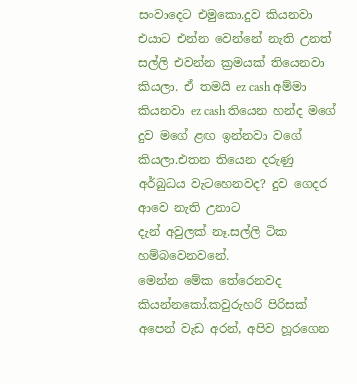සංවාදෙට එමුකො.දුව කියනවා එයාට එන්න වෙන්නේ නැති උනත් සල්ලි එවන්න ක්‍රමයක් තියෙනවා කියලා. ඒ තමයි ez cash අම්මා කියනවා ez cash තියෙන හන්ද මගේ දුව මගේ ළඟ ඉන්නවා වගේ කියලා.එතන තියෙන දරුණු අර්බුධය වැටහෙනවද? දුව ගෙදර ආවෙ නැති උනාට
දැන් අවුලක් නෑ.සල්ලි ටික හම්බවෙනවනේ.
මෙන්න මේක තේරෙනවද කියන්නකෝ.කවුරුහරි පිරිසක් අපෙන් වැඩ අරන්, අපිව හූරගෙන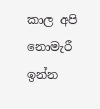කාල අපි නොමැරී ඉන්න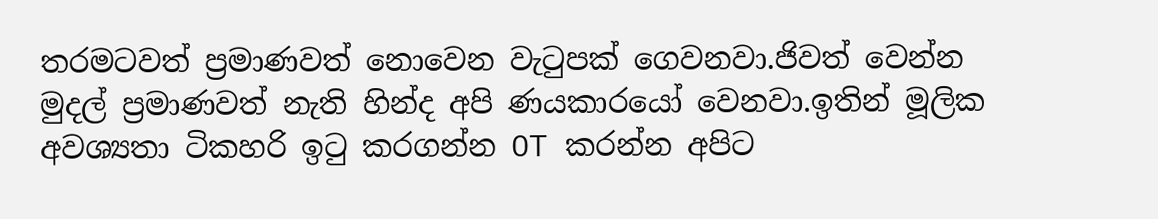තරමටවත් ප්‍රමාණවත් නොවෙන වැටුපක් ගෙවනවා.ජිවත් වෙන්න මුදල් ප්‍රමාණවත් නැති හින්ද අපි ණයකාරයෝ වෙනවා.ඉතින් මූලික අවශ්‍යතා ටිකහරි ඉටු කරගන්න OT කරන්න අපිට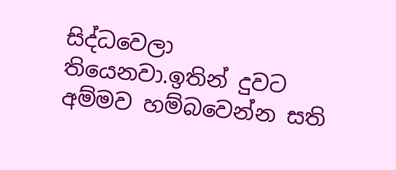සිද්ධවෙලා තියෙනවා.ඉතින් දුවට අම්මව හම්බවෙන්න සති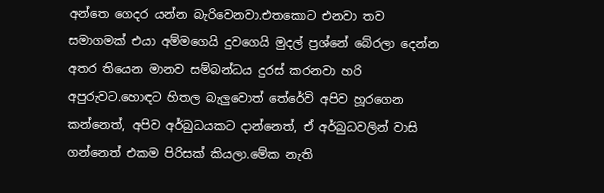අන්තෙ ගෙදර යන්න බැරිවෙනවා.එතකොට එනවා තව සමාගමක් එයා අම්මගෙයි දුවගෙයි මුදල් ප්‍රශ්නේ බේරලා දෙන්න අතර තියෙන මානව සම්බන්ධය දුරස් කරනවා හරි අපුරුවට.හොඳට හිතල බැලුවොත් තේරේවි අපිව හූරගෙන කන්නෙත්, අපිව අර්බුධයකට දාන්නෙත්, ඒ අර්බුධවලින් වාසි ගන්නෙත් එකම පිරිසක් කියලා.මේක නැති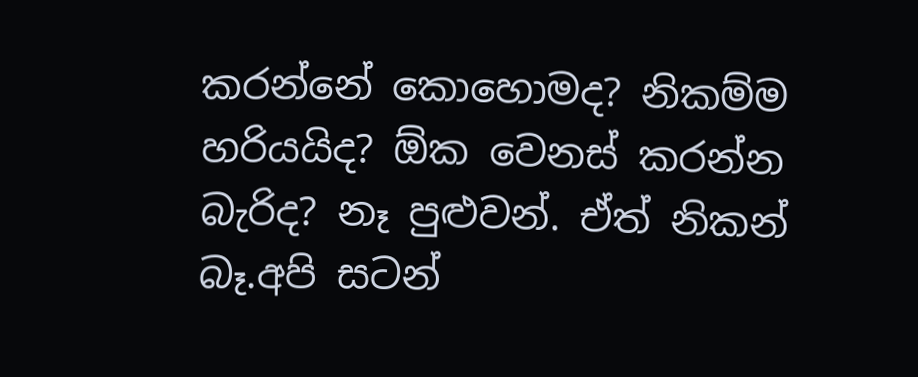කරන්නේ කොහොමද? නිකම්ම හරියයිද? ඕක වෙනස් කරන්න බැරිද? නෑ පුළුවන්. ඒත් නිකන් බෑ.අපි සටන්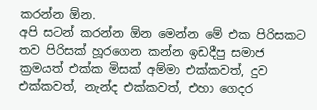කරන්න ඕන.
අපි සටන් කරන්න ඕන මෙන්න මේ එක පිරිසකට තව පිරිසක් හූරගෙන කන්න ඉඩදීපු සමාජ ක්‍රමයත් එක්ක මිසක් අම්මා එක්කවත්, දුව එක්කවත්, නැන්ද එක්කවත්, එහා ගෙදර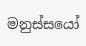මනුස්සයෝ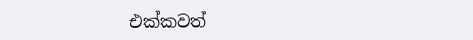එක්කවත්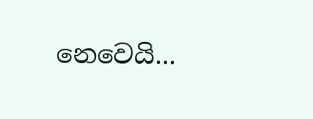නෙවෙයි...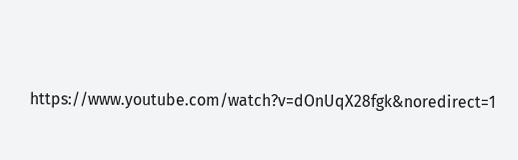https://www.youtube.com/watch?v=dOnUqX28fgk&noredirect=1